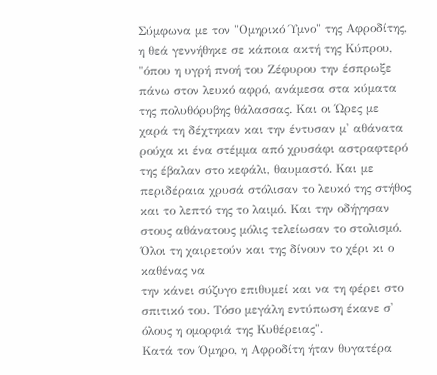Σύμφωνα με τον "Ομηρικό Ύμνο" της Αφροδίτης, η θεά γεννήθηκε σε κάποια ακτή της Κύπρου, "όπου η υγρή πνοή του Ζέφυρου την έσπρωξε πάνω στον λευκό αφρό, ανάμεσα στα κύματα της πολυθόρυβης θάλασσας. Και οι Ώρες με χαρά τη δέχτηκαν και την έντυσαν μ' αθάνατα ρούχα κι ένα στέμμα από χρυσάφι αστραφτερό της έβαλαν στο κεφάλι, θαυμαστό. Και με περιδέραια χρυσά στόλισαν το λευκό της στήθος και το λεπτό της το λαιμό. Και την οδήγησαν στους αθάνατους μόλις τελείωσαν το στολισμό. Όλοι τη χαιρετούν και της δίνουν το χέρι κι ο καθένας να
την κάνει σύζυγο επιθυμεί και να τη φέρει στο σπιτικό του. Τόσο μεγάλη εντύπωση έκανε σ' όλους η ομορφιά της Κυθέρειας".
Κατά τον Όμηρο, η Αφροδίτη ήταν θυγατέρα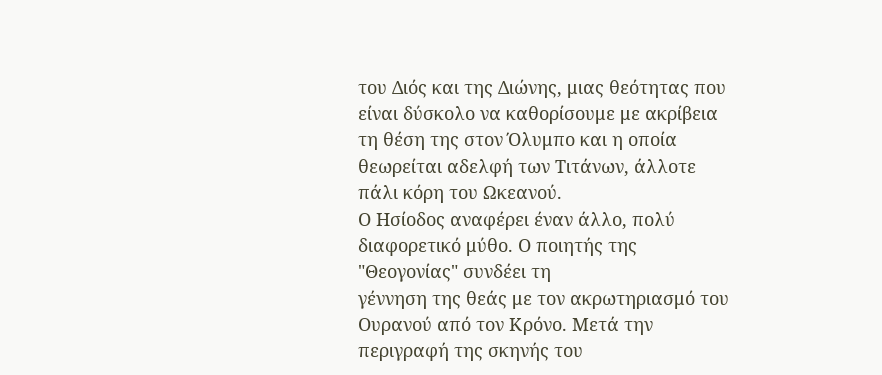του Διός και της Διώνης, μιας θεότητας που είναι δύσκολο να καθορίσουμε με ακρίβεια τη θέση της στον Όλυμπο και η οποία θεωρείται αδελφή των Τιτάνων, άλλοτε πάλι κόρη του Ωκεανού.
Ο Ησίοδος αναφέρει έναν άλλο, πολύ διαφορετικό μύθο. Ο ποιητής της "Θεογονίας" συνδέει τη
γέννηση της θεάς με τον ακρωτηριασμό του Ουρανού από τον Κρόνο. Μετά την περιγραφή της σκηνής του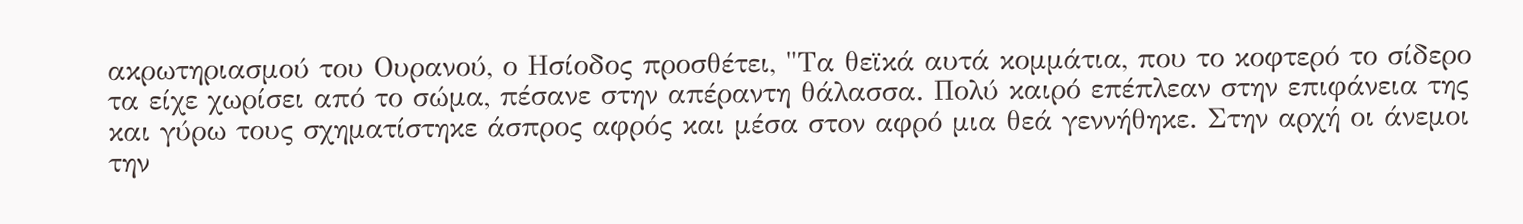ακρωτηριασμού του Ουρανού, ο Ησίοδος προσθέτει, "Τα θεϊκά αυτά κομμάτια, που το κοφτερό το σίδερο τα είχε χωρίσει από το σώμα, πέσανε στην απέραντη θάλασσα. Πολύ καιρό επέπλεαν στην επιφάνεια της και γύρω τους σχηματίστηκε άσπρος αφρός και μέσα στον αφρό μια θεά γεννήθηκε. Στην αρχή οι άνεμοι την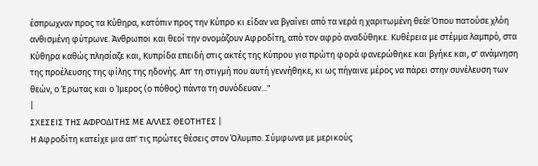έσπρωχναν προς τα Κύθηρα, κατόπιν προς την Κύπρο κι είδαν να βγαίνει από τα νερά η χαριτωμένη θεά! Όπου πατούσε χλόη ανθισμένη φύτρωνε. Άνθρωποι και θεοί την ονομάζουν Αφροδίτη, από τον αφρό αναδύθηκε. Κυθέρεια με στέμμα λαμπρό, στα Κύθηρα καθώς πλησίαζε και, Κυπρίδα επειδή στις ακτές της Κύπρου για πρώτη φορά φανερώθηκε και βγήκε και, σ' ανάμνηση της προέλευσης της φίλης της ηδονής. Απ' τη στιγμή που αυτή γεννήθηκε, κι ως πήγαινε μέρος να πάρει στην συνέλευση των θεών, ο Έρωτας και ο Ίμερος (ο πόθος) πάντα τη συνόδευαν..."
|
ΣΧΕΣΕΙΣ ΤΗΣ ΑΦΡΟΔΙΤΗΣ ΜΕ ΑΛΛΕΣ ΘΕΟΤΗΤΕΣ |
Η Αφροδίτη κατείχε μια απ' τις πρώτες θέσεις στον Όλυμπο. Σύμφωνα με μερικούς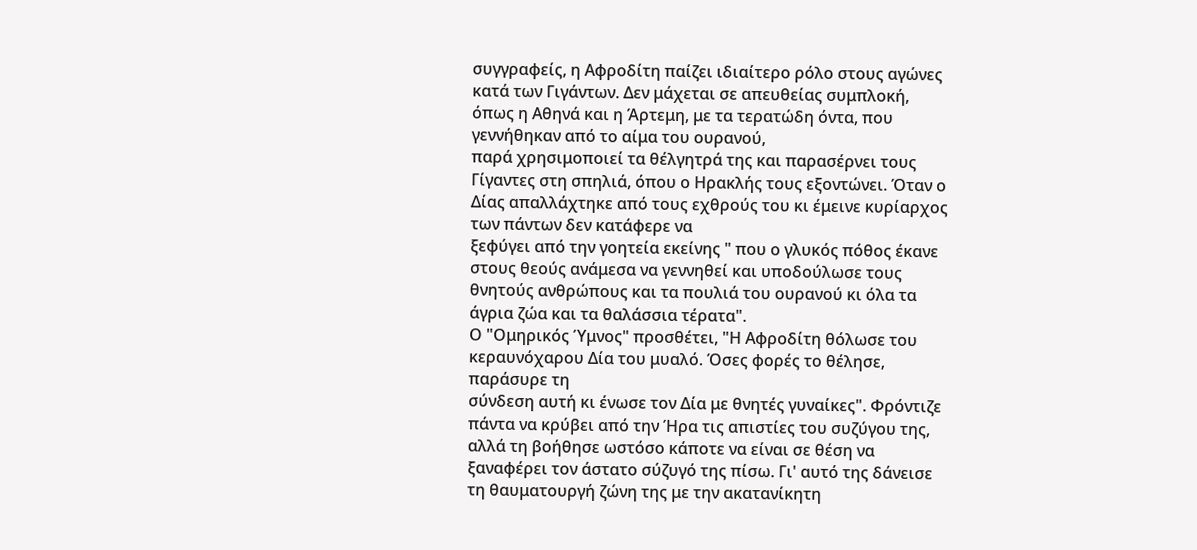συγγραφείς, η Αφροδίτη παίζει ιδιαίτερο ρόλο στους αγώνες κατά των Γιγάντων. Δεν μάχεται σε απευθείας συμπλοκή,
όπως η Αθηνά και η Άρτεμη, με τα τερατώδη όντα, που γεννήθηκαν από το αίμα του ουρανού,
παρά χρησιμοποιεί τα θέλγητρά της και παρασέρνει τους Γίγαντες στη σπηλιά, όπου ο Ηρακλής τους εξοντώνει. Όταν ο Δίας απαλλάχτηκε από τους εχθρούς του κι έμεινε κυρίαρχος των πάντων δεν κατάφερε να
ξεφύγει από την γοητεία εκείνης " που ο γλυκός πόθος έκανε στους θεούς ανάμεσα να γεννηθεί και υποδούλωσε τους θνητούς ανθρώπους και τα πουλιά του ουρανού κι όλα τα άγρια ζώα και τα θαλάσσια τέρατα".
Ο "Ομηρικός Ύμνος" προσθέτει, "Η Αφροδίτη θόλωσε του κεραυνόχαρου Δία του μυαλό. Όσες φορές το θέλησε, παράσυρε τη
σύνδεση αυτή κι ένωσε τον Δία με θνητές γυναίκες". Φρόντιζε πάντα να κρύβει από την Ήρα τις απιστίες του συζύγου της, αλλά τη βοήθησε ωστόσο κάποτε να είναι σε θέση να ξαναφέρει τον άστατο σύζυγό της πίσω. Γι' αυτό της δάνεισε τη θαυματουργή ζώνη της με την ακατανίκητη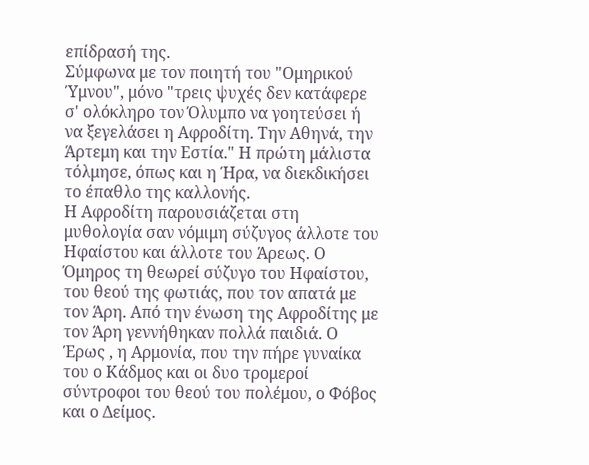επίδρασή της.
Σύμφωνα με τον ποιητή του "Ομηρικού Ύμνου", μόνο "τρεις ψυχές δεν κατάφερε σ' ολόκληρο τον Όλυμπο να γοητεύσει ή να ξεγελάσει η Αφροδίτη. Την Αθηνά, την Άρτεμη και την Εστία." Η πρώτη μάλιστα τόλμησε, όπως και η Ήρα, να διεκδικήσει το έπαθλο της καλλονής.
Η Αφροδίτη παρουσιάζεται στη μυθολογία σαν νόμιμη σύζυγος άλλοτε του Ηφαίστου και άλλοτε του Άρεως. Ο Όμηρος τη θεωρεί σύζυγο του Ηφαίστου, του θεού της φωτιάς, που τον απατά με τον Άρη. Από την ένωση της Αφροδίτης με τον Άρη γεννήθηκαν πολλά παιδιά. Ο Έρως , η Αρμονία, που την πήρε γυναίκα του ο Κάδμος και οι δυο τρομεροί σύντροφοι του θεού του πολέμου, ο Φόβος και ο Δείμος.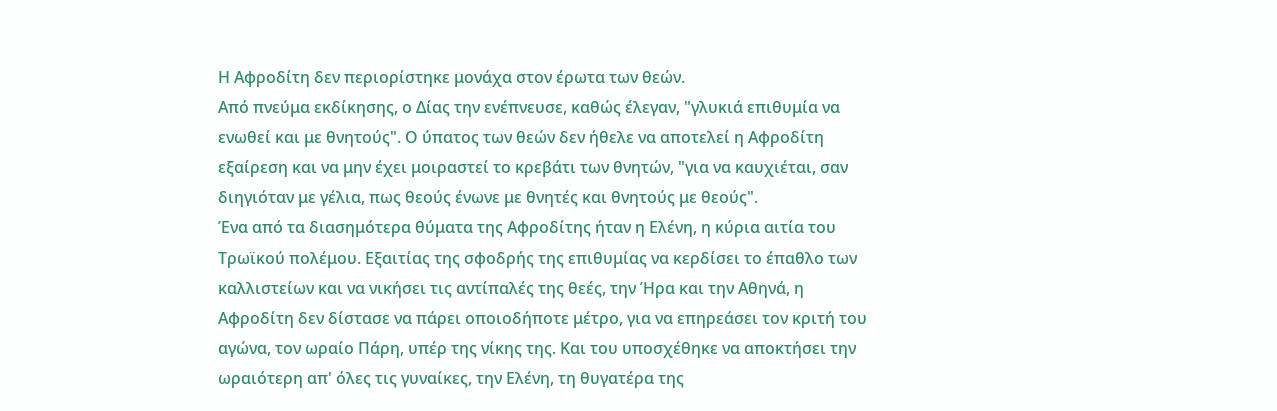Η Αφροδίτη δεν περιορίστηκε μονάχα στον έρωτα των θεών.
Από πνεύμα εκδίκησης, ο Δίας την ενέπνευσε, καθώς έλεγαν, "γλυκιά επιθυμία να ενωθεί και με θνητούς". Ο ύπατος των θεών δεν ήθελε να αποτελεί η Αφροδίτη εξαίρεση και να μην έχει μοιραστεί το κρεβάτι των θνητών, "για να καυχιέται, σαν
διηγιόταν με γέλια, πως θεούς ένωνε με θνητές και θνητούς με θεούς".
Ένα από τα διασημότερα θύματα της Αφροδίτης ήταν η Ελένη, η κύρια αιτία του Τρωϊκού πολέμου. Εξαιτίας της σφοδρής της επιθυμίας να κερδίσει το έπαθλο των καλλιστείων και να νικήσει τις αντίπαλές της θεές, την Ήρα και την Αθηνά, η Αφροδίτη δεν δίστασε να πάρει οποιοδήποτε μέτρο, για να επηρεάσει τον κριτή του αγώνα, τον ωραίο Πάρη, υπέρ της νίκης της. Και του υποσχέθηκε να αποκτήσει την ωραιότερη απ' όλες τις γυναίκες, την Ελένη, τη θυγατέρα της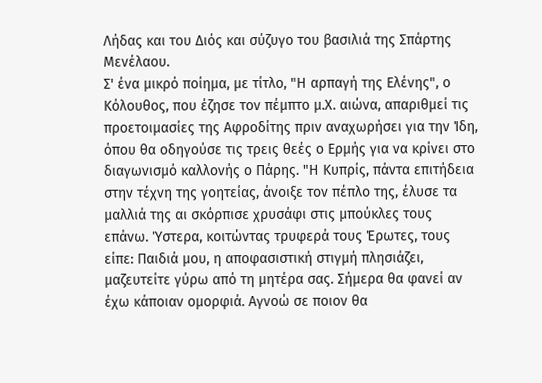Λήδας και του Διός και σύζυγο του βασιλιά της Σπάρτης Μενέλαου.
Σ' ένα μικρό ποίημα, με τίτλο, "Η αρπαγή της Ελένης", ο Κόλουθος, που έζησε τον πέμπτο μ.Χ. αιώνα, απαριθμεί τις προετοιμασίες της Αφροδίτης πριν αναχωρήσει για την Ίδη, όπου θα οδηγούσε τις τρεις θεές ο Ερμής για να κρίνει στο διαγωνισμό καλλονής ο Πάρης. "Η Κυπρίς, πάντα επιτήδεια στην τέχνη της γοητείας, άνοιξε τον πέπλο της, έλυσε τα μαλλιά της αι σκόρπισε χρυσάφι στις μπούκλες τους επάνω. Ύστερα, κοιτώντας τρυφερά τους Έρωτες, τους είπε: Παιδιά μου, η αποφασιστική στιγμή πλησιάζει, μαζευτείτε γύρω από τη μητέρα σας. Σήμερα θα φανεί αν έχω κάποιαν ομορφιά. Αγνοώ σε ποιον θα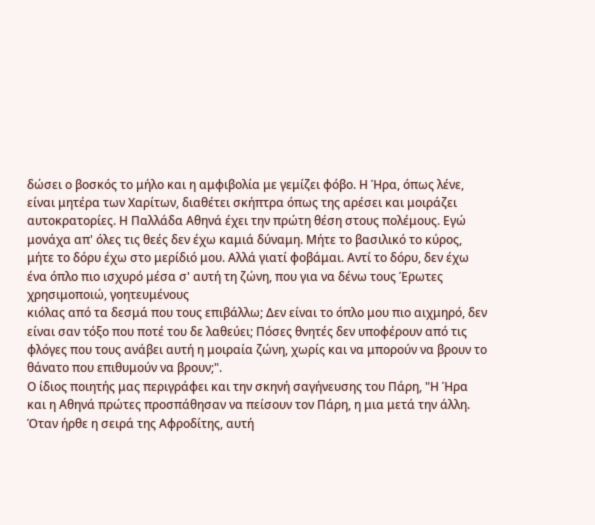δώσει ο βοσκός το μήλο και η αμφιβολία με γεμίζει φόβο. Η Ήρα, όπως λένε, είναι μητέρα των Χαρίτων, διαθέτει σκήπτρα όπως της αρέσει και μοιράζει αυτοκρατορίες. Η Παλλάδα Αθηνά έχει την πρώτη θέση στους πολέμους. Εγώ μονάχα απ' όλες τις θεές δεν έχω καμιά δύναμη. Μήτε το βασιλικό το κύρος, μήτε το δόρυ έχω στο μερίδιό μου. Αλλά γιατί φοβάμαι. Αντί το δόρυ, δεν έχω ένα όπλο πιο ισχυρό μέσα σ' αυτή τη ζώνη, που για να δένω τους Έρωτες χρησιμοποιώ, γοητευμένους
κιόλας από τα δεσμά που τους επιβάλλω; Δεν είναι το όπλο μου πιο αιχμηρό, δεν είναι σαν τόξο που ποτέ του δε λαθεύει; Πόσες θνητές δεν υποφέρουν από τις φλόγες που τους ανάβει αυτή η μοιραία ζώνη, χωρίς και να μπορούν να βρουν το θάνατο που επιθυμούν να βρουν;".
Ο ίδιος ποιητής μας περιγράφει και την σκηνή σαγήνευσης του Πάρη, "Η Ήρα και η Αθηνά πρώτες προσπάθησαν να πείσουν τον Πάρη, η μια μετά την άλλη. Όταν ήρθε η σειρά της Αφροδίτης, αυτή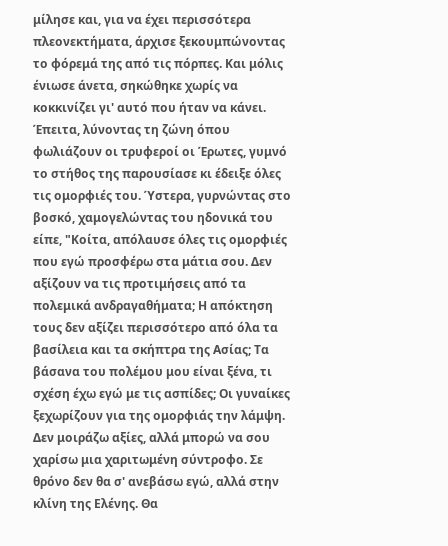μίλησε και, για να έχει περισσότερα πλεονεκτήματα, άρχισε ξεκουμπώνοντας το φόρεμά της από τις πόρπες. Και μόλις ένιωσε άνετα, σηκώθηκε χωρίς να κοκκινίζει γι' αυτό που ήταν να κάνει. Έπειτα, λύνοντας τη ζώνη όπου φωλιάζουν οι τρυφεροί οι Έρωτες, γυμνό το στήθος της παρουσίασε κι έδειξε όλες τις ομορφιές του. Ύστερα, γυρνώντας στο βοσκό, χαμογελώντας του ηδονικά του είπε, "Κοίτα, απόλαυσε όλες τις ομορφιές που εγώ προσφέρω στα μάτια σου. Δεν αξίζουν να τις προτιμήσεις από τα πολεμικά ανδραγαθήματα; Η απόκτηση τους δεν αξίζει περισσότερο από όλα τα βασίλεια και τα σκήπτρα της Ασίας; Τα βάσανα του πολέμου μου είναι ξένα, τι σχέση έχω εγώ με τις ασπίδες; Οι γυναίκες ξεχωρίζουν για της ομορφιάς την λάμψη. Δεν μοιράζω αξίες, αλλά μπορώ να σου χαρίσω μια χαριτωμένη σύντροφο. Σε θρόνο δεν θα σ' ανεβάσω εγώ, αλλά στην κλίνη της Ελένης. Θα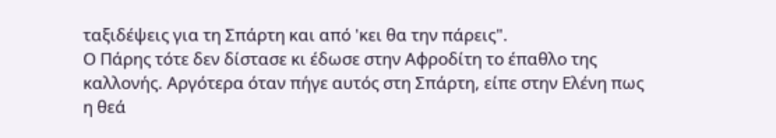ταξιδέψεις για τη Σπάρτη και από 'κει θα την πάρεις".
Ο Πάρης τότε δεν δίστασε κι έδωσε στην Αφροδίτη το έπαθλο της καλλονής. Αργότερα όταν πήγε αυτός στη Σπάρτη, είπε στην Ελένη πως η θεά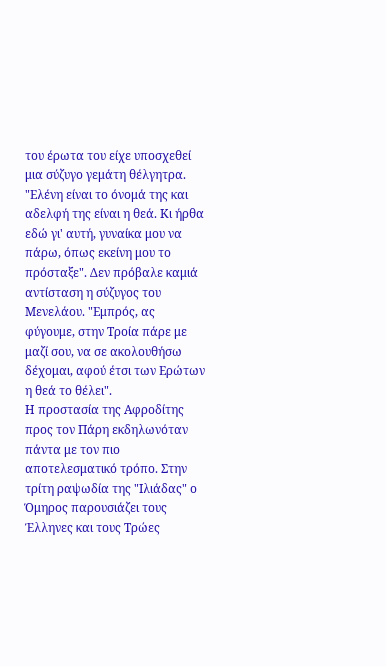του έρωτα του είχε υποσχεθεί μια σύζυγο γεμάτη θέλγητρα. "Ελένη είναι το όνομά της και αδελφή της είναι η θεά. Κι ήρθα εδώ γι' αυτή, γυναίκα μου να πάρω, όπως εκείνη μου το πρόσταξε". Δεν πρόβαλε καμιά αντίσταση η σύζυγος του Μενελάου. "Εμπρός, ας φύγουμε, στην Τροία πάρε με μαζί σου, να σε ακολουθήσω δέχομαι, αφού έτσι των Ερώτων η θεά το θέλει".
Η προστασία της Αφροδίτης προς τον Πάρη εκδηλωνόταν πάντα με τον πιο αποτελεσματικό τρόπο. Στην τρίτη ραψωδία της "Ιλιάδας" ο Όμηρος παρουσιάζει τους Έλληνες και τους Τρώες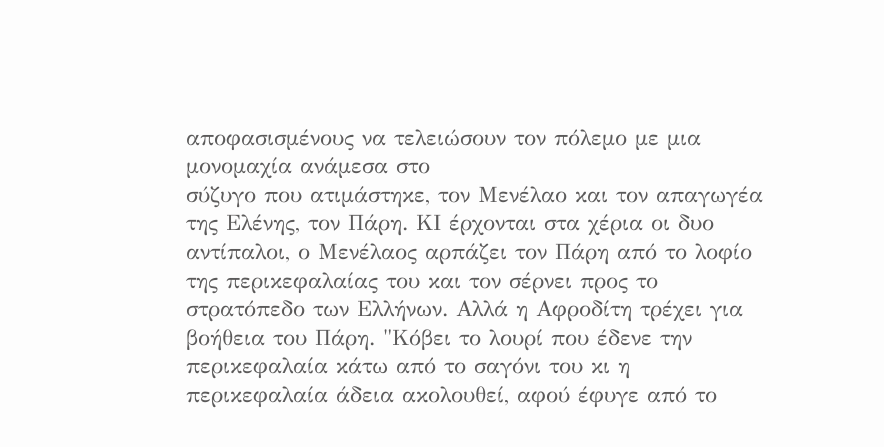αποφασισμένους να τελειώσουν τον πόλεμο με μια μονομαχία ανάμεσα στο
σύζυγο που ατιμάστηκε, τον Μενέλαο και τον απαγωγέα της Ελένης, τον Πάρη. ΚΙ έρχονται στα χέρια οι δυο αντίπαλοι, ο Μενέλαος αρπάζει τον Πάρη από το λοφίο της περικεφαλαίας του και τον σέρνει προς το στρατόπεδο των Ελλήνων. Αλλά η Αφροδίτη τρέχει για βοήθεια του Πάρη. "Κόβει το λουρί που έδενε την περικεφαλαία κάτω από το σαγόνι του κι η περικεφαλαία άδεια ακολουθεί, αφού έφυγε από το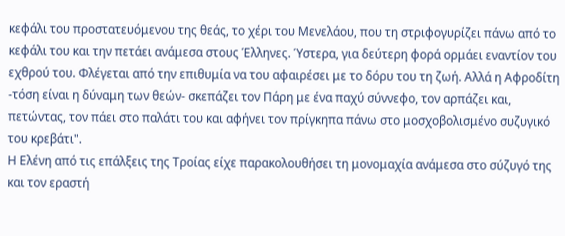κεφάλι του προστατευόμενου της θεάς, το χέρι του Μενελάου, που τη στριφογυρίζει πάνω από το κεφάλι του και την πετάει ανάμεσα στους Έλληνες. Ύστερα, για δεύτερη φορά ορμάει εναντίον του εχθρού του. Φλέγεται από την επιθυμία να του αφαιρέσει με το δόρυ του τη ζωή. Αλλά η Αφροδίτη -τόση είναι η δύναμη των θεών- σκεπάζει τον Πάρη με ένα παχύ σύννεφο, τον αρπάζει και, πετώντας, τον πάει στο παλάτι του και αφήνει τον πρίγκηπα πάνω στο μοσχοβολισμένο συζυγικό του κρεβάτι".
Η Ελένη από τις επάλξεις της Τροίας είχε παρακολουθήσει τη μονομαχία ανάμεσα στο σύζυγό της και τον εραστή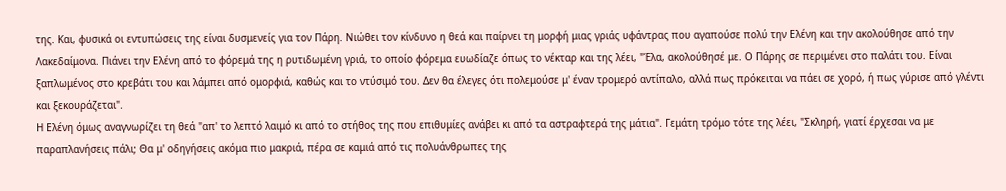της. Και, φυσικά οι εντυπώσεις της είναι δυσμενείς για τον Πάρη. Νιώθει τον κίνδυνο η θεά και παίρνει τη μορφή μιας γριάς υφάντρας που αγαπούσε πολύ την Ελένη και την ακολούθησε από την Λακεδαίμονα. Πιάνει την Ελένη από το φόρεμά της η ρυτιδωμένη γριά, το οποίο φόρεμα ευωδίαζε όπως το νέκταρ και της λέει, "Έλα, ακολούθησέ με. Ο Πάρης σε περιμένει στο παλάτι του. Είναι ξαπλωμένος στο κρεβάτι του και λάμπει από ομορφιά, καθώς και το ντύσιμό του. Δεν θα έλεγες ότι πολεμούσε μ' έναν τρομερό αντίπαλο, αλλά πως πρόκειται να πάει σε χορό, ή πως γύρισε από γλέντι και ξεκουράζεται".
Η Ελένη όμως αναγνωρίζει τη θεά "απ' το λεπτό λαιμό κι από το στήθος της που επιθυμίες ανάβει κι από τα αστραφτερά της μάτια". Γεμάτη τρόμο τότε της λέει, "Σκληρή, γιατί έρχεσαι να με παραπλανήσεις πάλι; Θα μ' οδηγήσεις ακόμα πιο μακριά, πέρα σε καμιά από τις πολυάνθρωπες της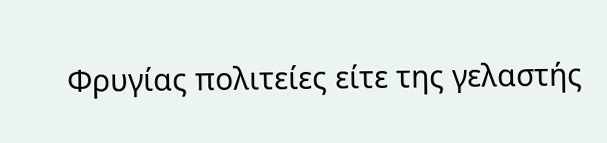Φρυγίας πολιτείες είτε της γελαστής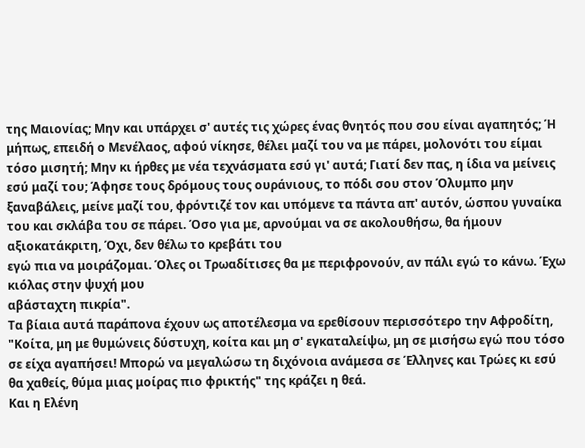της Μαιονίας; Μην και υπάρχει σ' αυτές τις χώρες ένας θνητός που σου είναι αγαπητός; Ή μήπως, επειδή ο Μενέλαος, αφού νίκησε, θέλει μαζί του να με πάρει, μολονότι του είμαι τόσο μισητή; Μην κι ήρθες με νέα τεχνάσματα εσύ γι' αυτά; Γιατί δεν πας, η ίδια να μείνεις εσύ μαζί του; Άφησε τους δρόμους τους ουράνιους, το πόδι σου στον Όλυμπο μην ξαναβάλεις, μείνε μαζί του, φρόντιζέ τον και υπόμενε τα πάντα απ' αυτόν, ώσπου γυναίκα του και σκλάβα του σε πάρει. Όσο για με, αρνούμαι να σε ακολουθήσω, θα ήμουν αξιοκατάκριτη, Όχι, δεν θέλω το κρεβάτι του
εγώ πια να μοιράζομαι. Όλες οι Τρωαδίτισες θα με περιφρονούν, αν πάλι εγώ το κάνω. Έχω κιόλας στην ψυχή μου
αβάσταχτη πικρία".
Τα βίαια αυτά παράπονα έχουν ως αποτέλεσμα να ερεθίσουν περισσότερο την Αφροδίτη, "Κοίτα, μη με θυμώνεις δύστυχη, κοίτα και μη σ' εγκαταλείψω, μη σε μισήσω εγώ που τόσο σε είχα αγαπήσει! Μπορώ να μεγαλώσω τη διχόνοια ανάμεσα σε Έλληνες και Τρώες κι εσύ θα χαθείς, θύμα μιας μοίρας πιο φρικτής" της κράζει η θεά.
Και η Ελένη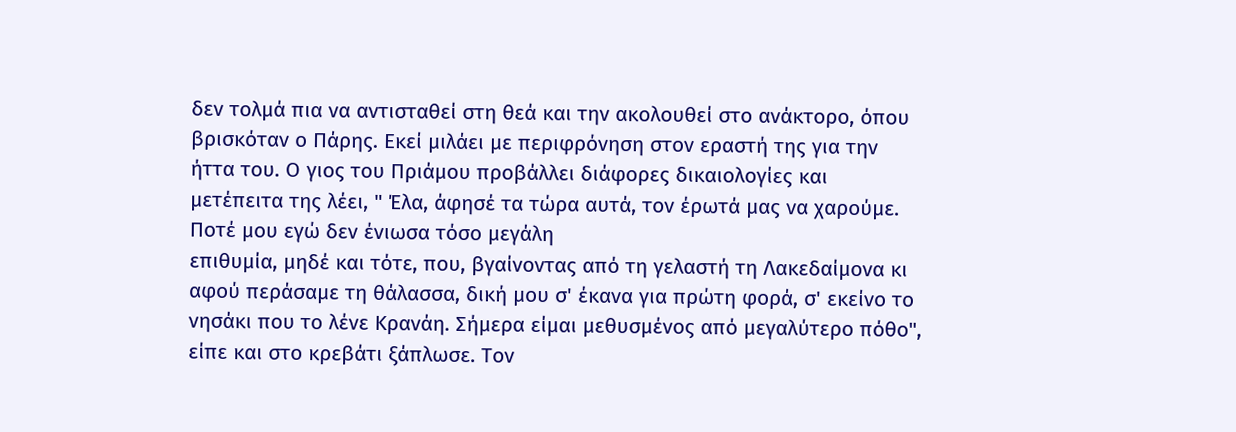δεν τολμά πια να αντισταθεί στη θεά και την ακολουθεί στο ανάκτορο, όπου βρισκόταν ο Πάρης. Εκεί μιλάει με περιφρόνηση στον εραστή της για την ήττα του. Ο γιος του Πριάμου προβάλλει διάφορες δικαιολογίες και μετέπειτα της λέει, " Έλα, άφησέ τα τώρα αυτά, τον έρωτά μας να χαρούμε. Ποτέ μου εγώ δεν ένιωσα τόσο μεγάλη
επιθυμία, μηδέ και τότε, που, βγαίνοντας από τη γελαστή τη Λακεδαίμονα κι αφού περάσαμε τη θάλασσα, δική μου σ' έκανα για πρώτη φορά, σ' εκείνο το νησάκι που το λένε Κρανάη. Σήμερα είμαι μεθυσμένος από μεγαλύτερο πόθο", είπε και στο κρεβάτι ξάπλωσε. Τον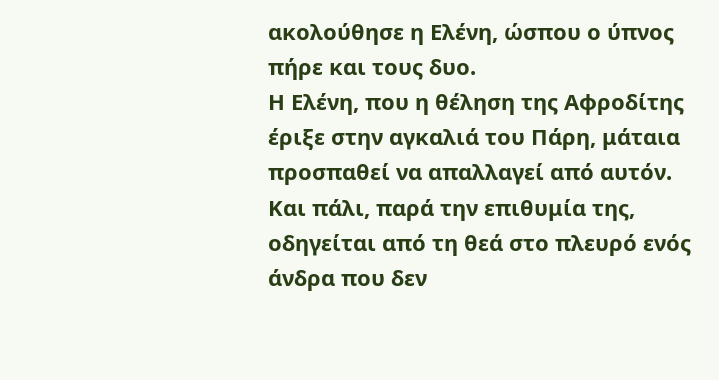ακολούθησε η Ελένη, ώσπου ο ύπνος πήρε και τους δυο.
Η Ελένη, που η θέληση της Αφροδίτης έριξε στην αγκαλιά του Πάρη, μάταια προσπαθεί να απαλλαγεί από αυτόν. Και πάλι, παρά την επιθυμία της, οδηγείται από τη θεά στο πλευρό ενός άνδρα που δεν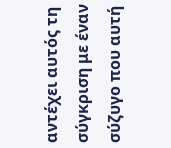αντέχει αυτός τη σύγκριση με έναν σύζυγο που αυτή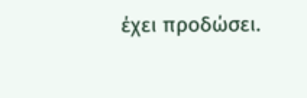έχει προδώσει.